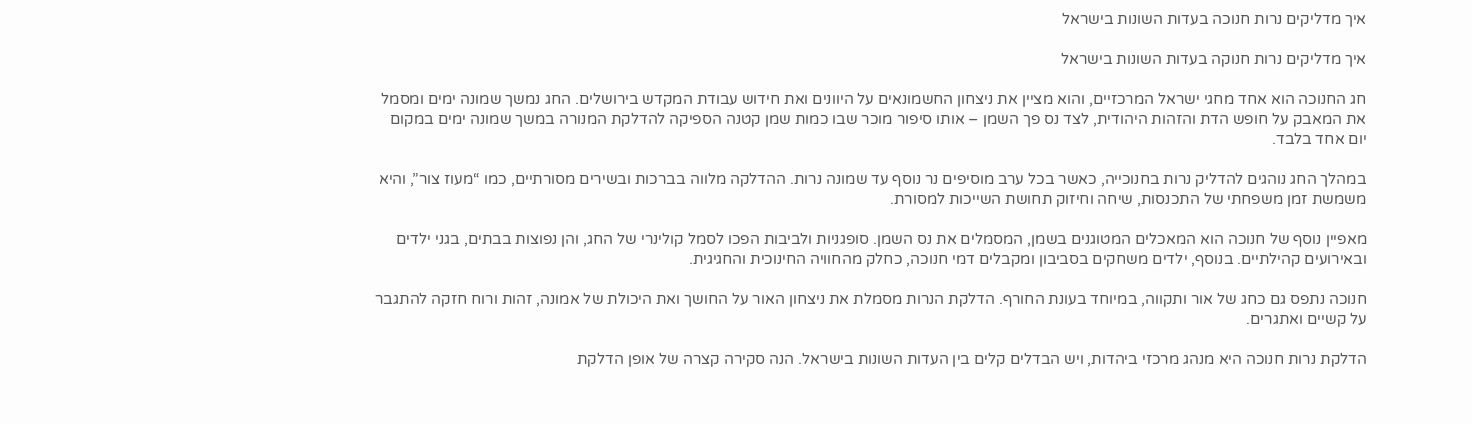איך מדליקים נרות חנוכה בעדות השונות בישראל

איך מדליקים נרות חנוקה בעדות השונות בישראל

חג החנוכה הוא אחד מחגי ישראל המרכזיים, והוא מציין את ניצחון החשמונאים על היוונים ואת חידוש עבודת המקדש בירושלים. החג נמשך שמונה ימים ומסמל את המאבק על חופש הדת והזהות היהודית, לצד נס פך השמן – אותו סיפור מוכר שבו כמות שמן קטנה הספיקה להדלקת המנורה במשך שמונה ימים במקום יום אחד בלבד.

במהלך החג נוהגים להדליק נרות בחנוכייה, כאשר בכל ערב מוסיפים נר נוסף עד שמונה נרות. ההדלקה מלווה בברכות ובשירים מסורתיים, כמו “מעוז צור”, והיא משמשת זמן משפחתי של התכנסות, שיחה וחיזוק תחושת השייכות למסורת.

מאפיין נוסף של חנוכה הוא המאכלים המטוגנים בשמן, המסמלים את נס השמן. סופגניות ולביבות הפכו לסמל קולינרי של החג, והן נפוצות בבתים, בגני ילדים ובאירועים קהילתיים. בנוסף, ילדים משחקים בסביבון ומקבלים דמי חנוכה, כחלק מהחוויה החינוכית והחגיגית.

חנוכה נתפס גם כחג של אור ותקווה, במיוחד בעונת החורף. הדלקת הנרות מסמלת את ניצחון האור על החושך ואת היכולת של אמונה, זהות ורוח חזקה להתגבר על קשיים ואתגרים.

הדלקת נרות חנוכה היא מנהג מרכזי ביהדות, ויש הבדלים קלים בין העדות השונות בישראל. הנה סקירה קצרה של אופן הדלקת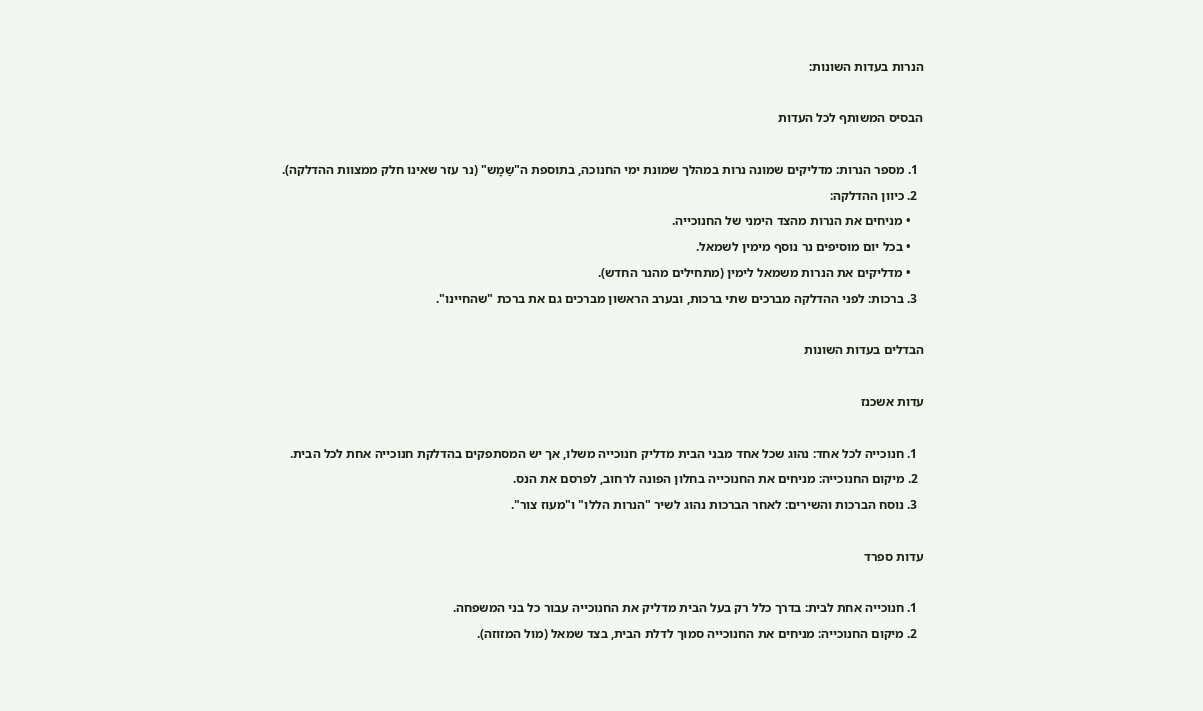הנרות בעדות השונות:

הבסיס המשותף לכל העדות

  1. מספר הנרות: מדליקים שמונה נרות במהלך שמונת ימי החנוכה, בתוספת ה"שַמָש" (נר עזר שאינו חלק ממצוות ההדלקה).
  2. כיוון ההדלקה:
    • מניחים את הנרות מהצד הימני של החנוכייה.
    • בכל יום מוסיפים נר נוסף מימין לשמאל.
    • מדליקים את הנרות משמאל לימין (מתחילים מהנר החדש).
  3. ברכות: לפני ההדלקה מברכים שתי ברכות, ובערב הראשון מברכים גם את ברכת "שהחיינו".

הבדלים בעדות השונות

עדות אשכנז

  1. חנוכייה לכל אחד: נהוג שכל אחד מבני הבית מדליק חנוכייה משלו, אך יש המסתפקים בהדלקת חנוכייה אחת לכל הבית.
  2. מיקום החנוכייה: מניחים את החנוכייה בחלון הפונה לרחוב, לפרסם את הנס.
  3. נוסח הברכות והשירים: לאחר הברכות נהוג לשיר "הנרות הללו" ו"מעוז צור".

עדות ספרד

  1. חנוכייה אחת לבית: בדרך כלל רק בעל הבית מדליק את החנוכייה עבור כל בני המשפחה.
  2. מיקום החנוכייה: מניחים את החנוכייה סמוך לדלת הבית, בצד שמאל (מול המזוזה).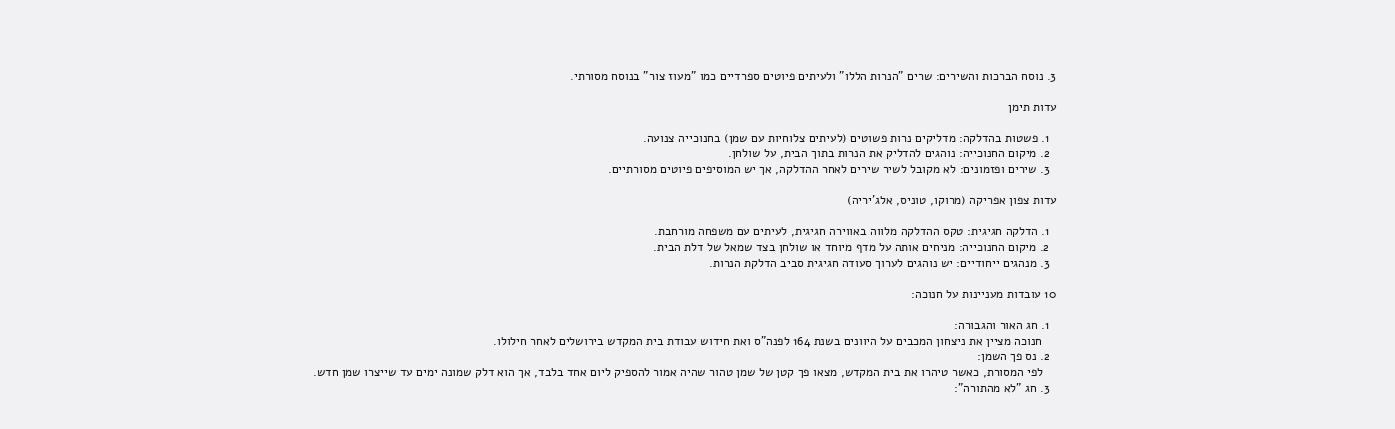3. נוסח הברכות והשירים: שרים "הנרות הללו" ולעיתים פיוטים ספרדיים כמו "מעוז צור" בנוסח מסורתי.

עדות תימן

  1. פשטות בהדלקה: מדליקים נרות פשוטים (לעיתים צלוחיות עם שמן) בחנוכייה צנועה.
  2. מיקום החנוכייה: נוהגים להדליק את הנרות בתוך הבית, על שולחן.
  3. שירים ופזמונים: לא מקובל לשיר שירים לאחר ההדלקה, אך יש המוסיפים פיוטים מסורתיים.

עדות צפון אפריקה (מרוקו, טוניס, אלג'יריה)

  1. הדלקה חגיגית: טקס ההדלקה מלווה באווירה חגיגית, לעיתים עם משפחה מורחבת.
  2. מיקום החנוכייה: מניחים אותה על מדף מיוחד או שולחן בצד שמאל של דלת הבית.
  3. מנהגים ייחודיים: יש נוהגים לערוך סעודה חגיגית סביב הדלקת הנרות.

10 עובדות מעניינות על חנוכה:

  1. חג האור והגבורה:
    חנוכה מציין את ניצחון המכבים על היוונים בשנת 164 לפנה"ס ואת חידוש עבודת בית המקדש בירושלים לאחר חילולו.
  2. נס פך השמן:
    לפי המסורת, כאשר טיהרו את בית המקדש, מצאו פך קטן של שמן טהור שהיה אמור להספיק ליום אחד בלבד, אך הוא דלק שמונה ימים עד שייצרו שמן חדש.
  3. חג "לא מהתורה":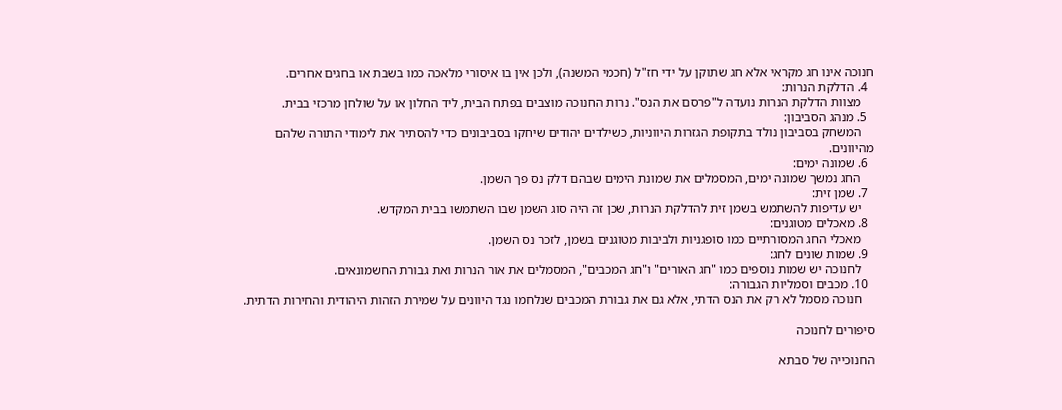חנוכה אינו חג מקראי אלא חג שתוקן על ידי חז"ל (חכמי המשנה), ולכן אין בו איסורי מלאכה כמו בשבת או בחגים אחרים.
  4. הדלקת הנרות:
    מצוות הדלקת הנרות נועדה ל"פרסם את הנס". נרות החנוכה מוצבים בפתח הבית, ליד החלון או על שולחן מרכזי בבית.
  5. מנהג הסביבון:
    המשחק בסביבון נולד בתקופת הגזרות היווניות, כשילדים יהודים שיחקו בסביבונים כדי להסתיר את לימודי התורה שלהם מהיוונים.
  6. שמונה ימים:
    החג נמשך שמונה ימים, המסמלים את שמונת הימים שבהם דלק נס פך השמן.
  7. שמן זית:
    יש עדיפות להשתמש בשמן זית להדלקת הנרות, שכן זה היה סוג השמן שבו השתמשו בבית המקדש.
  8. מאכלים מטוגנים:
    מאכלי החג המסורתיים כמו סופגניות ולביבות מטוגנים בשמן, לזכר נס השמן.
  9. שמות שונים לחג:
    לחנוכה יש שמות נוספים כמו "חג האורים" ו"חג המכבים", המסמלים את אור הנרות ואת גבורת החשמונאים.
  10. מכבים וסמליות הגבורה:
    חנוכה מסמל לא רק את הנס הדתי, אלא גם את גבורת המכבים שנלחמו נגד היוונים על שמירת הזהות היהודית והחירות הדתית.

סיפורים לחנוכה

החנוכייה של סבתא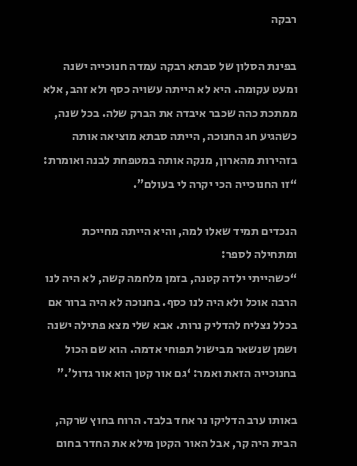רבקה

בפינת הסלון של סבתא רבקה עמדה חנוכייה ישנה ומעט עקומה. היא לא הייתה עשויה כסף ולא זהב, אלא ממתכת כהה שכבר איבדה את הברק שלה. בכל שנה, כשהגיע חג החנוכה, הייתה סבתא מוציאה אותה בזהירות מהארון, מנקה אותה במטפחת לבנה ואומרת: “זו החנוכייה הכי יקרה לי בעולם”.

הנכדים תמיד שאלו למה, והיא הייתה מחייכת ומתחילה לספר:
“כשהייתי ילדה קטנה, בזמן מלחמה קשה, לא היה לנו הרבה אוכל ולא היה לנו כסף. בחנוכה לא היה ברור אם בכלל נצליח להדליק נרות. אבא שלי מצא פתילה ישנה ושמן שנשאר מבישול תפוחי אדמה. הוא שם הכול בחנוכייה הזאת ואמר: ‘גם אור קטן הוא אור גדול’.”

באותו ערב הדליקו נר אחד בלבד. הרוח בחוץ שרקה, הבית היה קר, אבל האור הקטן מילא את החדר בחום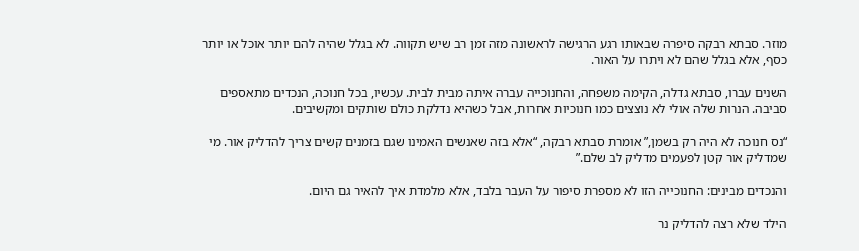מוזר. סבתא רבקה סיפרה שבאותו רגע הרגישה לראשונה מזה זמן רב שיש תקווה. לא בגלל שהיה להם יותר אוכל או יותר כסף, אלא בגלל שהם לא ויתרו על האור.

השנים עברו, סבתא גדלה, הקימה משפחה, והחנוכייה עברה איתה מבית לבית. עכשיו, בכל חנוכה, הנכדים מתאספים סביבה. הנרות שלה אולי לא נוצצים כמו חנוכיות אחרות, אבל כשהיא נדלקת כולם שותקים ומקשיבים.

“נס חנוכה לא היה רק בשמן,” אומרת סבתא רבקה, “אלא בזה שאנשים האמינו שגם בזמנים קשים צריך להדליק אור. מי שמדליק אור קטן לפעמים מדליק לב שלם.”

והנכדים מבינים: החנוכייה הזו לא מספרת סיפור על העבר בלבד, אלא מלמדת איך להאיר גם היום.

הילד שלא רצה להדליק נר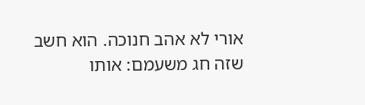אורי לא אהב חנוכה. הוא חשב שזה חג משעמם: אותו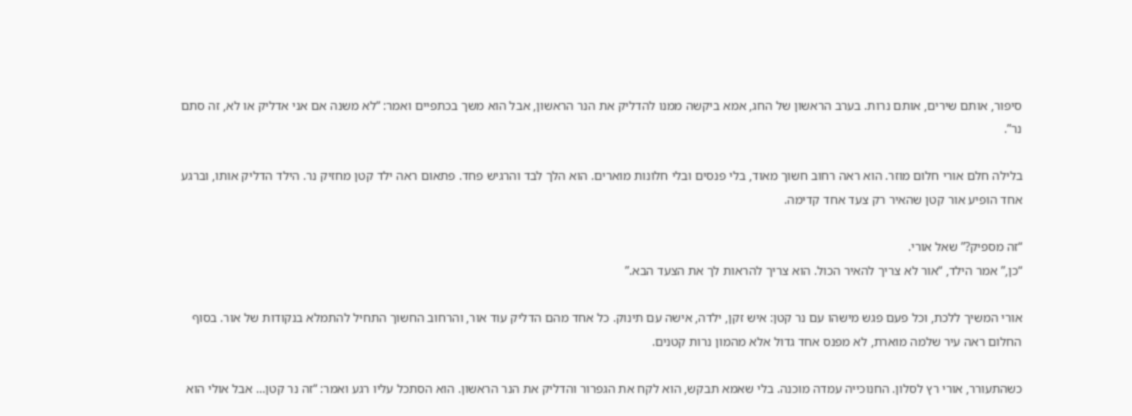סיפור, אותם שירים, אותם נרות. בערב הראשון של החג, אמא ביקשה ממנו להדליק את הנר הראשון, אבל הוא משך בכתפיים ואמר: “לא משנה אם אני אדליק או לא, זה סתם נר”.

בלילה חלם אורי חלום מוזר. הוא ראה רחוב חשוך מאוד, בלי פנסים ובלי חלונות מוארים. הוא הלך לבד והרגיש פחד. פתאום ראה ילד קטן מחזיק נר. הילד הדליק אותו, וברגע אחד הופיע אור קטן שהאיר רק צעד אחד קדימה.

“זה מספיק?” שאל אורי.
“כן,” אמר הילד, “אור לא צריך להאיר הכול. הוא צריך להראות לך את הצעד הבא.”

אורי המשיך ללכת, וכל פעם פגש מישהו עם נר קטן: איש זקן, ילדה, אישה עם תינוק. כל אחד מהם הדליק עוד אור, והרחוב החשוך התחיל להתמלא בנקודות של אור. בסוף החלום ראה עיר שלמה מוארת, לא מפנס אחד גדול אלא מהמון נרות קטנים.

כשהתעורר, אורי רץ לסלון. החנוכייה עמדה מוכנה. בלי שאמא תבקש, הוא לקח את הגפרור והדליק את הנר הראשון. הוא הסתכל עליו רגע ואמר: “זה נר קטן… אבל אולי הוא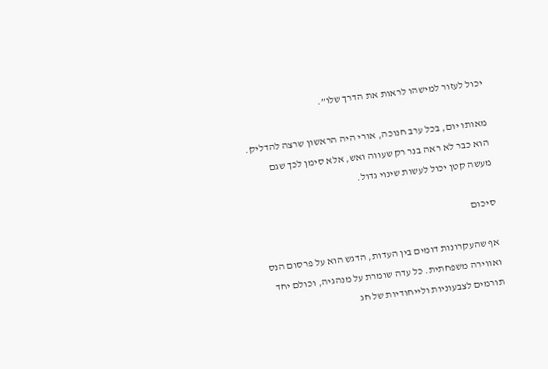יכול לעזור למישהו לראות את הדרך שלו”.

מאותו יום, בכל ערב חנוכה, אורי היה הראשון שרצה להדליק. הוא כבר לא ראה בנר רק שעווה ואש, אלא סימן לכך שגם מעשה קטן יכול לעשות שינוי גדול.

סיכום

אף שהעקרונות דומים בין העדות, הדגש הוא על פרסום הנס ואווירה משפחתית. כל עדה שומרת על מנהגיה, וכולם יחד תורמים לצבעוניות ולייחודיות של חג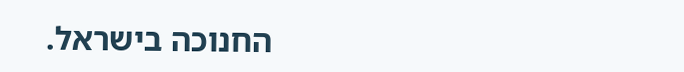החנוכה בישראל.